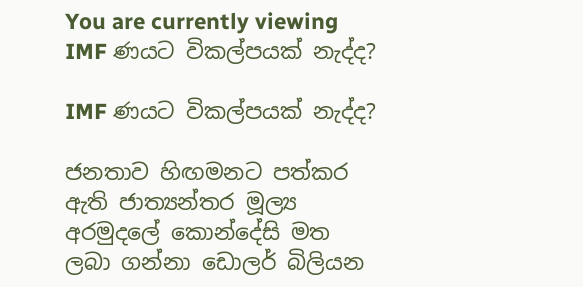You are currently viewing IMF ණයට විකල්පයක් නැද්ද?

IMF ණයට විකල්පයක් නැද්ද?

ජනතාව හිඟමනට පත්කර ඇති ජාත්‍යන්තර මූල්‍ය අරමුදලේ කොන්දේසි මත ලබා ගන්නා ඩොලර් බිලියන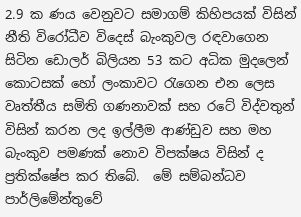2.9 ක ණය වෙනුවට සමාගම් කිහිපයක් විසින් නීති විරෝධීව විදෙස් බැංකුවල රඳවාගෙන සිටින ඩොලර් බිලියන 53 කට අධික මුදලෙන් කොටසක් හෝ ලංකාවට රැගෙන එන ලෙස වෘත්තීය සමිති ගණනාවක් සහ රටේ විද්වතුන් විසින් කරන ලද ඉල්ලීම ආණ්ඩුව සහ මහ බැංකුව පමණක් නොව විපක්ෂය විසින් ද ප්‍රතික්ෂේප කර තිබේ.  මේ සම්බන්ධව පාර්ලිමේන්තුවේ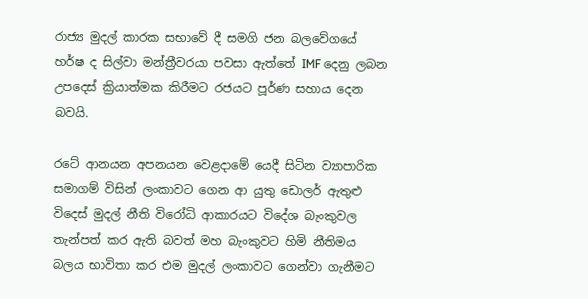රාජ්‍ය මුදල් කාරක සභාවේ දී සමගි ජන බලවේගයේ හර්ෂ ද සිල්වා මන්ත්‍රීවරයා පවසා ඇත්තේ IMF දෙනු ලබන උපදෙස් ක්‍රියාත්මක කිරීමට රජයට පූර්ණ සහාය දෙන බවයි.

රටේ ආනයන අපනයන වෙළදාමේ යෙදී සිටින ව්‍යාපාරික සමාගම් විසින් ලංකාවට ගෙන ආ යුතු ඩොලර් ඇතුළු විදෙස් මුදල් නීති විරෝධි ආකාරයට විදේශ බැංකුවල තැන්පත් කර ඇති බවත් මහ බැංකුවට හිමි නීතිමය බලය භාවිතා කර එම මුදල් ලංකාවට ගෙන්වා ගැනීමට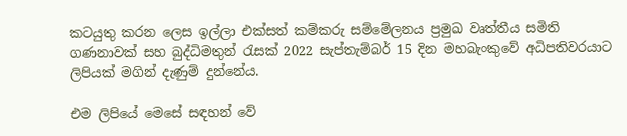කටයුතු කරන ලෙස ඉල්ලා එක්සත් කම්කරු සම්මේලනය ප්‍රමුඛ වෘත්තීය සමිති ගණනාවක් සහ බුද්ධිමතුන් රැසක් 2022 සැප්තැම්බර් 15 දින මහබැංකුවේ අධිපතිවරයාට ලිපියක් මගින් දැණුම් දුන්නේය.

එම ලිපියේ මෙසේ සඳහන් වේ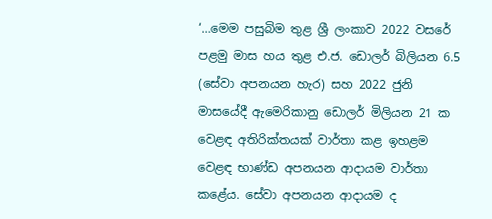‘…මෙම පසුබිම තුළ ශ්‍රී ලංකාව 2022 වසරේ පළමු මාස හය තුළ එ.ජ. ඩොලර් බිලියන 6.5 (සේවා අපනයන හැර) සහ 2022 ජුනි මාසයේදී ඇමෙරිකානු ඩොලර් මිලියන 21 ක වෙළඳ අතිරික්තයක් වාර්තා කළ ඉහළම වෙළඳ භාණ්ඩ අපනයන ආදායම වාර්තා කළේය. සේවා අපනයන ආදායම ද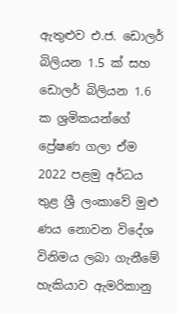ඇතුළුව එ.ජ. ඩොලර් බිලියන 1.5 ක් සහ ඩොලර් බිලියන 1.6 ක ශ්‍රමිකයන්ගේ ප්‍රේෂණ ගලා ඒම 2022 පළමු අර්ධය තුළ ශ්‍රී ලංකාවේ මුළු ණය නොවන විදේශ විනිමය ලබා ගැනීමේ හැකියාව ඇමරිකානු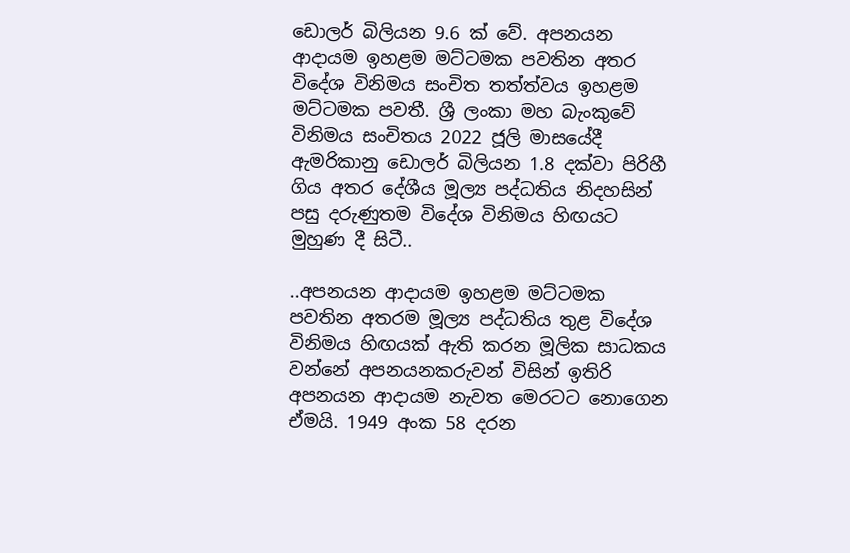ඩොලර් බිලියන 9.6 ක් වේ. අපනයන ආදායම ඉහළම මට්ටමක පවතින අතර විදේශ විනිමය සංචිත තත්ත්වය ඉහළම මට්ටමක පවතී. ශ්‍රී ලංකා මහ බැංකුවේ විනිමය සංචිතය 2022 ජූලි මාසයේදී ඇමරිකානු ඩොලර් බිලියන 1.8 දක්වා පිරිහී ගිය අතර දේශීය මූල්‍ය පද්ධතිය නිදහසින් පසු දරුණුතම විදේශ විනිමය හිඟයට මුහුණ දී සිටී..

..අපනයන ආදායම ඉහළම මට්ටමක පවතින අතරම මූල්‍ය පද්ධතිය තුළ විදේශ විනිමය හිඟයක් ඇති කරන මූලික සාධකය වන්නේ අපනයනකරුවන් විසින් ඉතිරි අපනයන ආදායම නැවත මෙරටට නොගෙන ඒමයි. 1949 අංක 58 දරන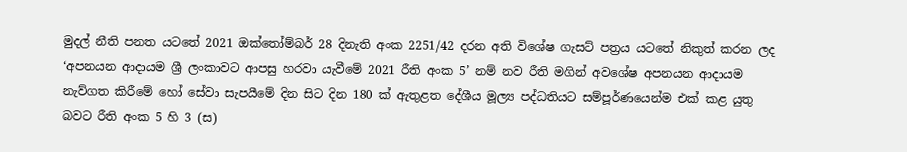මුදල් නීති පනත යටතේ 2021 ඔක්තෝම්බර් 28 දිනැති අංක 2251/42 දරන අති විශේෂ ගැසට් පත්‍රය යටතේ නිකුත් කරන ලද ‘අපනයන ආදායම ශ්‍රී ලංකාවට ආපසු හරවා යැවීමේ 2021 රීති අංක 5’ නම් නව රීති මගින් අවශේෂ අපනයන ආදායම නැව්ගත කිරීමේ හෝ සේවා සැපයීමේ දින සිට දින 180 ක් ඇතුළත දේශීය මූල්‍ය පද්ධතියට සම්පූර්ණයෙන්ම එක් කළ යුතු බවට රීති අංක 5 හි 3 (ස)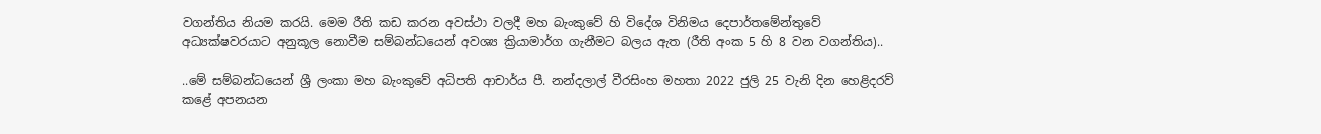වගන්තිය නියම කරයි. මෙම රීති කඩ කරන අවස්ථා වලදී මහ බැංකුවේ හි විදේශ විනිමය දෙපාර්තමේන්තුවේ අධ්‍යක්ෂවරයාට අනුකූල නොවීම සම්බන්ධයෙන් අවශ්‍ය ක්‍රියාමාර්ග ගැනීමට බලය ඇත (රීති අංක 5 හි 8 වන වගන්තිය)..

..මේ සම්බන්ධයෙන් ශ්‍රී ලංකා මහ බැංකුවේ අධිපති ආචාර්ය පී. නන්දලාල් වීරසිංහ මහතා 2022 ජුලි 25 වැනි දින හෙළිදරව් කළේ අපනයන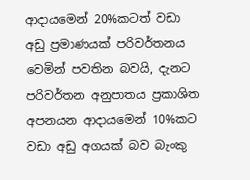ආදායමෙන් 20%කටත් වඩා අඩු ප්‍රමාණයක් පරිවර්තනය වෙමින් පවතින බවයි, දැනට පරිවර්තන අනුපාතය ප්‍රකාශිත අපනයන ආදායමෙන් 10%කට වඩා අඩු අගයක් බව බැංකු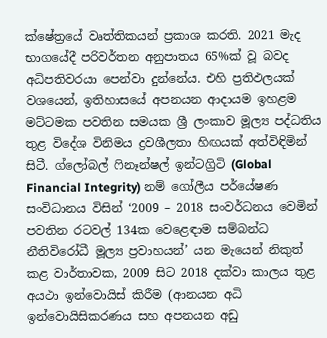ක්ෂේත්‍රයේ වෘත්තිකයන් ප්‍රකාශ කරති. 2021 මැද භාගයේදී පරිවර්තන අනුපාතය 65%ක් වූ බවද අධිපතිවරයා පෙන්වා දුන්නේය. එහි ප්‍රතිඵලයක් වශයෙන්, ඉතිහාසයේ අපනයන ආදායම ඉහළම මට්ටමක පවතින සමයක ශ්‍රී ලංකාව මූල්‍ය පද්ධතිය තුළ විදේශ විනිමය ද්‍රවශීලතා හිඟයක් අත්විඳිමින් සිටී. ග්ලෝබල් ෆිනෑන්ෂල් ඉන්ටග්‍රිටි (Global Financial Integrity) නම් ගෝලීය පර්යේෂණ සංවිධානය විසින් ‘2009 – 2018 සංවර්ධනය වෙමින් පවතින රටවල් 134ක වෙළෙඳාම සම්බන්ධ නීතිවිරෝධී මූල්‍ය ප්‍රවාහයන්’ යන මැයෙන් නිකුත් කළ වාර්තාවක, 2009 සිට 2018 දක්වා කාලය තුළ අයථා ඉන්වොයිස් කිරීම (ආනයන අධි ඉන්වොයිසිකරණය සහ අපනයන අඩු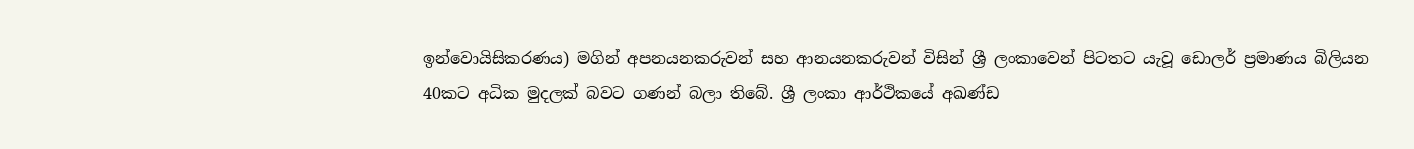ඉන්වොයිසිකරණය) මගින් අපනයනකරුවන් සහ ආනයනකරුවන් විසින් ශ්‍රී ලංකාවෙන් පිටතට යැවූ ඩොලර් ප්‍රමාණය බිලියන 40කට අධික මුදලක් බවට ගණන් බලා තිබේ. ශ්‍රී ලංකා ආර්ථිකයේ අඛණ්ඩ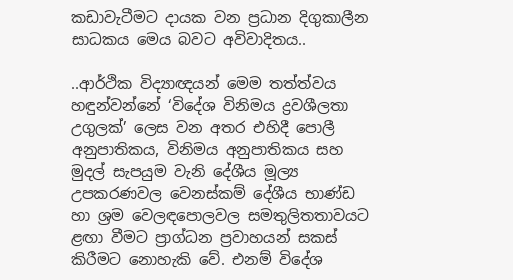කඩාවැටීමට දායක වන ප්‍රධාන දිගුකාලීන සාධකය මෙය බවට අවිවාදිතය..

..ආර්ථික විද්‍යාඥයන් මෙම තත්ත්වය හඳුන්වන්නේ ‘විදේශ විනිමය ද්‍රවශීලතා උගුලක්’ ලෙස වන අතර එහිදී පොලී අනුපාතිකය, විනිමය අනුපාතිකය සහ මුදල් සැපයුම වැනි දේශීය මූල්‍ය උපකරණවල වෙනස්කම් දේශීය භාණ්ඩ හා ශ්‍රම වෙලඳපොලවල සමතුලිතතාවයට ළඟා වීමට ප්‍රාග්ධන ප්‍රවාහයන් සකස් කිරීමට නොහැකි වේ. එනම් විදේශ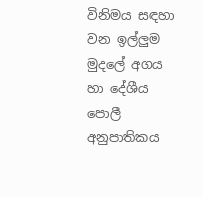විනිමය සඳහා වන ඉල්ලුම මුදලේ අගය හා දේශීය පොලී අනුපාතිකය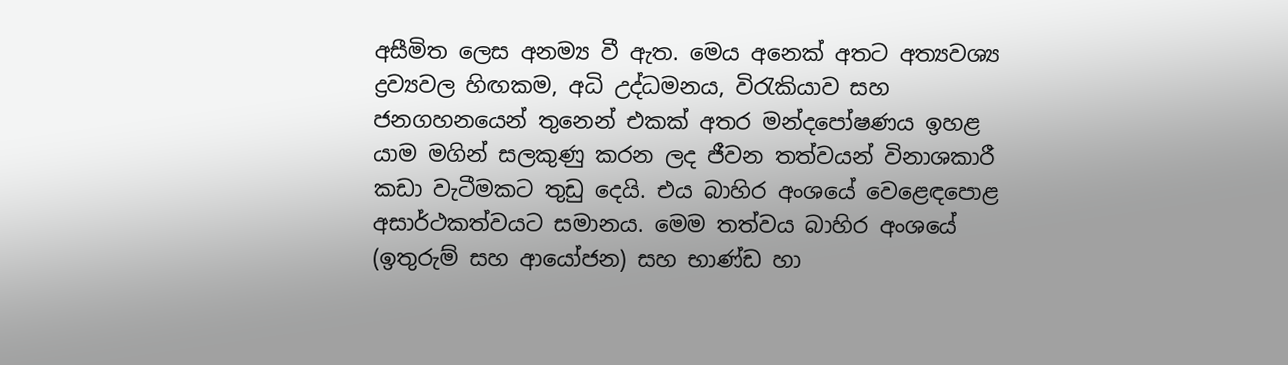අසීමිත ලෙස අනම්‍ය වී ඇත. මෙය අනෙක් අතට අත්‍යවශ්‍ය ද්‍රව්‍යවල හිඟකම, අධි උද්ධමනය, විරැකියාව සහ ජනගහනයෙන් තුනෙන් එකක් අතර මන්දපෝෂණය ඉහළ යාම මගින් සලකුණු කරන ලද ජීවන තත්වයන් විනාශකාරී කඩා වැටීමකට තුඩු දෙයි. එය බාහිර අංශයේ වෙළෙඳපොළ අසාර්ථකත්වයට සමානය. මෙම තත්වය බාහිර අංශයේ (ඉතුරුම් සහ ආයෝජන) සහ භාණ්ඩ හා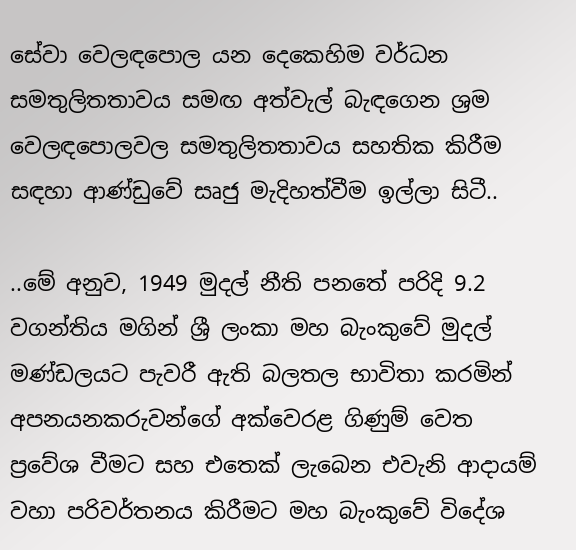සේවා වෙලඳපොල යන දෙකෙහිම වර්ධන සමතුලිතතාවය සමඟ අත්වැල් බැඳගෙන ශ්‍රම වෙලඳපොලවල සමතුලිතතාවය සහතික කිරීම සඳහා ආණ්ඩුවේ සෘජු මැදිහත්වීම ඉල්ලා සිටී..

..මේ අනුව, 1949 මුදල් නීති පනතේ පරිදි 9.2 වගන්තිය මගින් ශ්‍රී ලංකා මහ බැංකුවේ මුදල් මණ්ඩලයට පැවරී ඇති බලතල භාවිතා කරමින් අපනයනකරුවන්ගේ අක්වෙරළ ගිණුම් වෙත ප්‍රවේශ වීමට සහ එතෙක් ලැබෙන එවැනි ආදායම් වහා පරිවර්තනය කිරීමට මහ බැංකුවේ විදේශ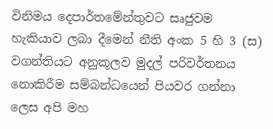විනිමය දෙපාර්තමේන්තුවට සෘජුවම හැකියාව ලබා දීමෙන් නීති අංක 5 හි 3 (ස) වගන්තියට අනුකූලව මුදල් පරිවර්තනය නොකිරීම සම්බන්ධයෙන් පියවර ගන්නා ලෙස අපි මහ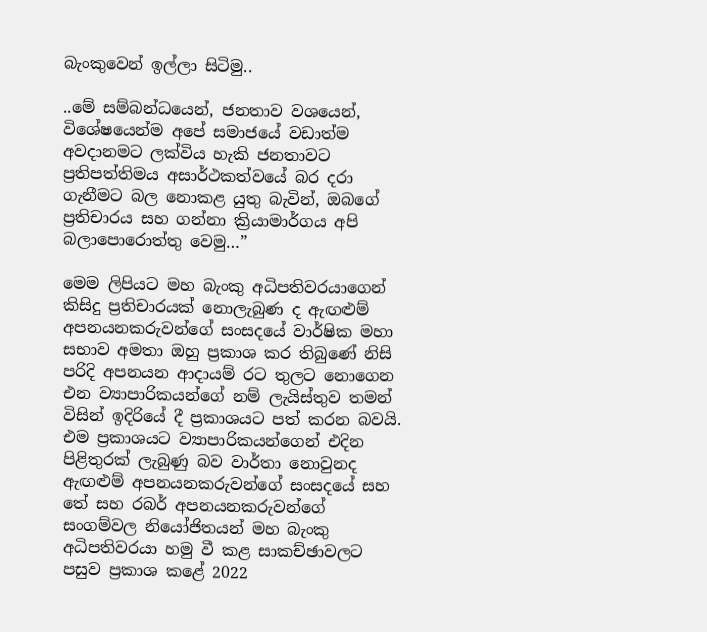බැංකුවෙන් ඉල්ලා සිටිමු..

..මේ සම්බන්ධයෙන්, ජනතාව වශයෙන්, විශේෂයෙන්ම අපේ සමාජයේ වඩාත්ම අවදානමට ලක්විය හැකි ජනතාවට ප්‍රතිපත්තිමය අසාර්ථකත්වයේ බර දරා ගැනීමට බල නොකළ යුතු බැවින්, ඔබගේ ප්‍රතිචාරය සහ ගන්නා ක්‍රියාමාර්ගය අපි බලාපොරොත්තු වෙමු…”

මෙම ලිපියට මහ බැංකු අධිපතිවරයාගෙන් කිසිදු ප්‍රතිචාරයක් නොලැබුණ ද ඇඟළුම් අපනයනකරුවන්ගේ සංසදයේ වාර්ෂික මහා සභාව අමතා ඔහු ප්‍රකාශ කර තිබුණේ නිසි පරිදි අපනයන ආදායම් රට තුලට නොගෙන එන ව්‍යාපාරිකයන්ගේ නම් ලැයිස්තුව තමන් විසින් ඉදිරියේ දී ප්‍රකාශයට පත් කරන බවයි. එම ප්‍රකාශයට ව්‍යාපාරිකයන්ගෙන් එදින පිළිතුරක් ලැබුණු බව වාර්තා නොවුනද ඇඟළුම් අපනයනකරුවන්ගේ සංසදයේ සහ තේ සහ රබර් අපනයනකරුවන්ගේ සංගම්වල නියෝජිතයන් මහ බැංකු අධිපතිවරයා හමු වී කළ සාකච්ඡාවලට පසුව ප්‍රකාශ කළේ 2022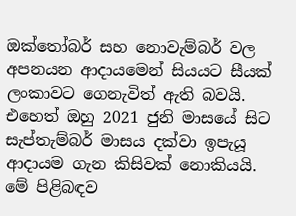ඔක්තෝබර් සහ නොවැම්බර් වල අපනයන ආදායමෙන් සියයට සීයක්  ලංකාවට ගෙනැවිත් ඇති බවයි. එහෙත් ඔහු 2021 ජුනි මාසයේ සිට සැප්තැම්බර් මාසය දක්වා ඉපැයූ ආදායම ගැන කිසිවක් නොකියයි. මේ පිළිබඳව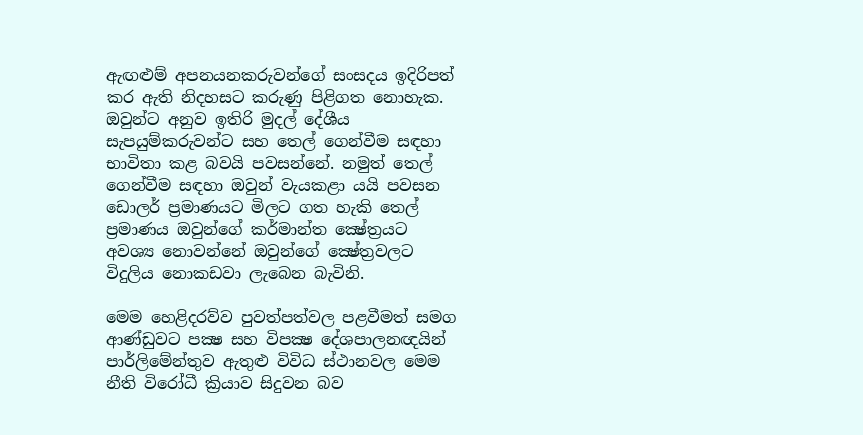ඇඟළුම් අපනයනකරුවන්ගේ සංසදය ඉදිරිපත් කර ඇති නිදහසට කරුණු පිළිගත නොහැක. ඔවුන්ට අනුව ඉතිරි මුදල් දේශීය සැපයුම්කරුවන්ට සහ තෙල් ගෙන්වීම සඳහා භාවිතා කළ බවයි පවසන්නේ. නමුත් තෙල් ගෙන්වීම සඳහා ඔවුන් වැයකළා යයි පවසන ඩොලර් ප්‍රමාණයට මිලට ගත හැකි තෙල් ප්‍රමාණය ඔවුන්ගේ කර්මාන්ත ක්‍ෂේත්‍රයට අවශ්‍ය නොවන්නේ ඔවුන්ගේ ක්‍ෂේත්‍රවලට විදුලිය නොකඩවා ලැබෙන බැවිනි.

මෙම හෙළිදරව්ව පුවත්පත්වල පළවීමත් සමග ආණ්ඩුවට පක්‍ෂ සහ විපක්‍ෂ දේශපාලනඥයින් පාර්ලිමේන්තුව ඇතුළු විවිධ ස්ථානවල මෙම නීති විරෝධී ක්‍රියාව සිදුවන බව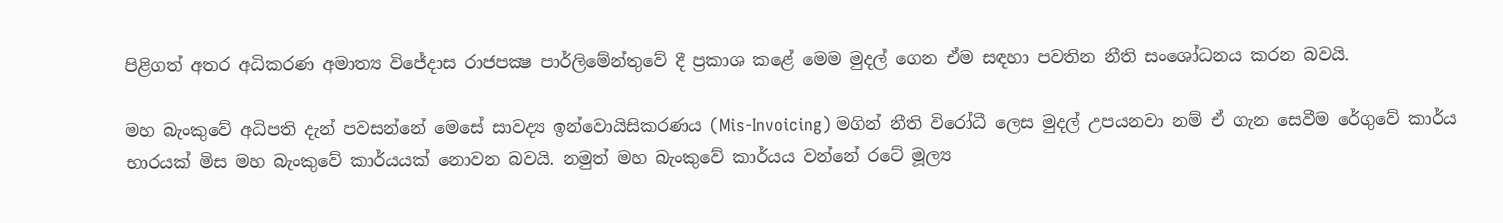පිළිගත් අතර අධිකරණ අමාත්‍ය විජේදාස රාජපක්‍ෂ පාර්ලිමේන්තුවේ දී ප්‍රකාශ කළේ මෙම මුදල් ගෙන ඒම සඳහා පවතින නීති සංශෝධනය කරන බවයි.

මහ බැංකුවේ අධිපති දැන් පවසන්නේ මෙසේ සාවද්‍ය ඉන්වොයිසිකරණය (Mis-Invoicing) මගින් නීති විරෝධී ලෙස මුදල් උපයනවා නම් ඒ ගැන සෙවීම රේගුවේ කාර්ය භාරයක් මිස මහ බැංකුවේ කාර්යයක් නොවන බවයි. නමුත් මහ බැංකුවේ කාර්යය වන්නේ රටේ මූල්‍ය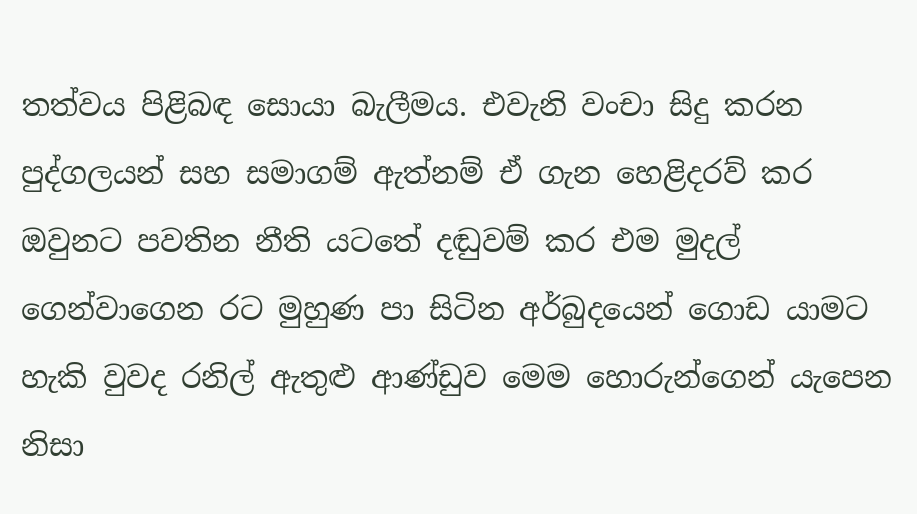තත්වය පිළිබඳ සොයා බැලීමය. එවැනි වංචා සිදු කරන පුද්ගලයන් සහ සමාගම් ඇත්නම් ඒ ගැන හෙළිදරව් කර ඔවුනට පවතින නීති යටතේ දඬුවම් කර එම මුදල් ගෙන්වාගෙන රට මුහුණ පා සිටින අර්බුදයෙන් ගොඩ යාමට හැකි වුවද රනිල් ඇතුළු ආණ්ඩුව මෙම හොරුන්ගෙන් යැපෙන නිසා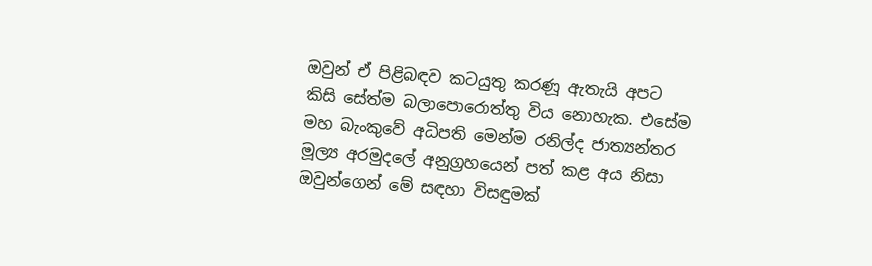ඔවුන් ඒ පිළිබඳව කටයුතු කරණූ ඇතැයි අපට කිසි සේත්ම බලාපොරොත්තු විය නොහැක. එසේම මහ බැංකුවේ අධිපති මෙන්ම රනිල්ද ජාත්‍යන්තර මූල්‍ය අරමුදලේ අනුග්‍රහයෙන් පත් කළ අය නිසා ඔවුන්ගෙන් මේ සඳහා විසඳුමක්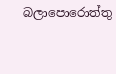බලාපොරොත්තු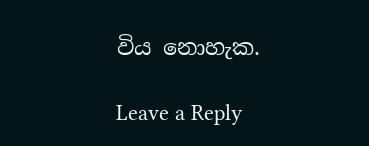විය නොහැක.

Leave a Reply